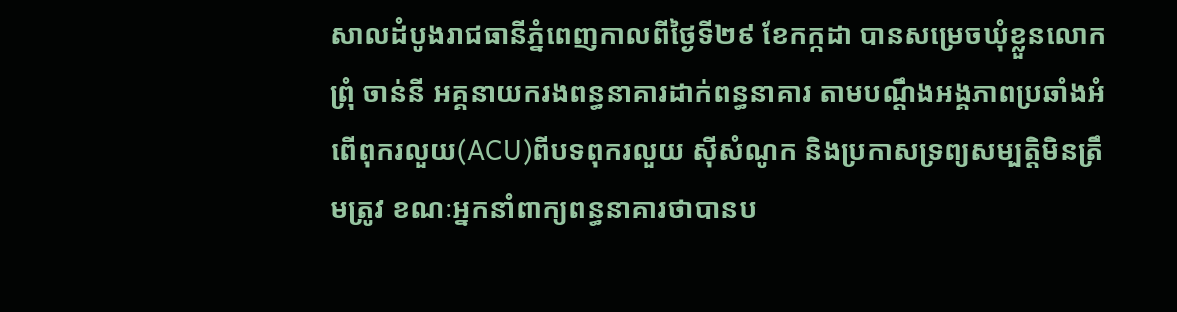សាលដំបូងរាជធានីភ្នំពេញកាលពីថ្ងៃទី២៩ ខែកក្កដា បានសម្រេចឃុំខ្លួនលោក ព្រុំ ចាន់នី អគ្គនាយករងពន្ធនាគារដាក់ពន្ធនាគារ តាមបណ្ដឹងអង្គភាពប្រឆាំងអំពើពុករលួយ(ACU)ពីបទពុករលួយ ស៊ីសំណូក និងប្រកាសទ្រព្យសម្បត្តិមិនត្រឹមត្រូវ ខណៈអ្នកនាំពាក្យពន្ធនាគារថាបានប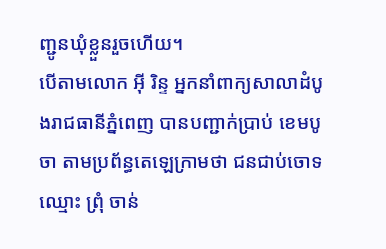ញ្ជូនឃុំខ្លួនរួចហើយ។
បើតាមលោក អ៊ី រិន្ទ អ្នកនាំពាក្យសាលាដំបូងរាជធានីភ្នំពេញ បានបញ្ជាក់ប្រាប់ ខេមបូចា តាមប្រព័ន្ធតេឡេក្រាមថា ជនជាប់ចោទឈ្មោះ ព្រុំ ចាន់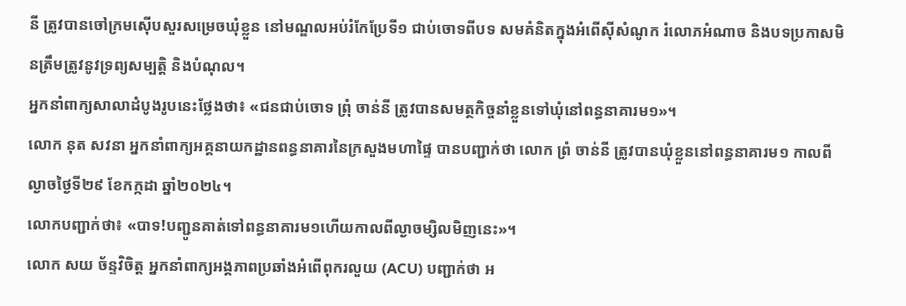នី ត្រូវបានចៅក្រមស៊ើបសួរសម្រេចឃុំខ្លួន នៅមណ្ឌលអប់រំកែប្រែទី១ ជាប់ចោទពីបទ សមគំនិតក្នុងអំពើស៊ីសំណូក រំលោភអំណាច និងបទប្រកាសមិនត្រឹមត្រូវនូវទ្រព្យសម្បត្តិ និងបំណុល។
អ្នកនាំពាក្យសាលាដំបូងរូបនេះថ្លែងថា៖ «ជនជាប់ចោទ ព្រុំ ចាន់នី ត្រូវបានសមត្ថកិច្ចនាំខ្លួនទៅឃុំនៅពន្ធនាគារម១»។
លោក នុត សវនា អ្នកនាំពាក្យអគ្គនាយកដ្ឋានពន្ធនាគារនៃក្រសួងមហាផ្ទៃ បានបញ្ជាក់ថា លោក ព្រំ ចាន់នី ត្រូវបានឃុំខ្លួននៅពន្ធនាគារម១ កាលពីល្ងាចថ្ងៃទី២៩ ខែកក្កដា ឆ្នាំ២០២៤។
លោកបញ្ជាក់ថា៖ «បាទ!បញ្ជូនគាត់ទៅពន្ធនាគារម១ហើយកាលពីល្ងាចម្សិលមិញនេះ»។
លោក សយ ច័ន្ទវិចិត្ដ អ្នកនាំពាក្យអង្គភាពប្រឆាំងអំពើពុករលួយ (ACU) បញ្ជាក់ថា អ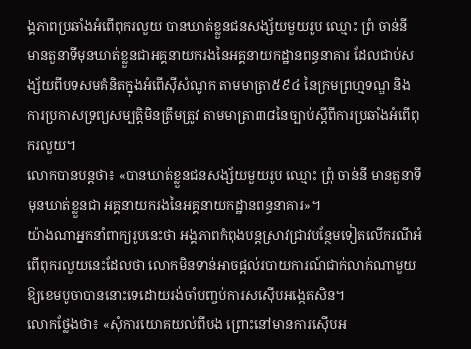ង្គភាពប្រឆាំងអំពើពុករលួយ បានឃាត់ខ្លួនជនសង្ស័យមួយរូប ឈ្មោះ ព្រំ ចាន់នី មានតួនាទីមុនឃាត់ខ្លួនជាអគ្គនាយករងនៃអគ្គនាយកដ្ឋានពន្ធនាគារ ដែលជាប់សង្ស័យពីបទសមគំនិតក្នុងអំពើស៊ីសំណូក តាមមាត្រា៥៩៤ នៃក្រមព្រហ្មទណ្ឌ និងការប្រកាសទ្រព្យសម្បត្តិមិនត្រឹមត្រូវ តាមមាត្រា៣៨នៃច្បាប់ស្តីពីការប្រឆាំងអំពើពុករលួយ។
លោកបានបន្តថា៖ «បានឃាត់ខ្លួនជនសង្ស័យមួយរូប ឈ្មោះ ព្រុំ ចាន់នី មានតួនាទីមុនឃាត់ខ្លួនជា អគ្គនាយករងនៃអគ្គនាយកដ្ឋានពន្ធនាគារ»។
យ៉ាងណាអ្នកនាំពាក្យរូបនេះថា អង្គភាពកំពុងបន្ដស្រាវជ្រាវបន្ថែមទៀតលើករណីអំពើពុករលួយនេះដែលថា លោកមិនទាន់អាចផ្ដល់របាយការណ៍ជាក់លាក់ណាមួយឱ្យខេមបូចាបាននោះទេដោយរង់ចាំបញ្ចប់ការសស៊ើបអង្កេតសិន។
លោកថ្លែងថា៖ «សុំការយោគយល់ពីបង ព្រោះនៅមានការស៊ើបអ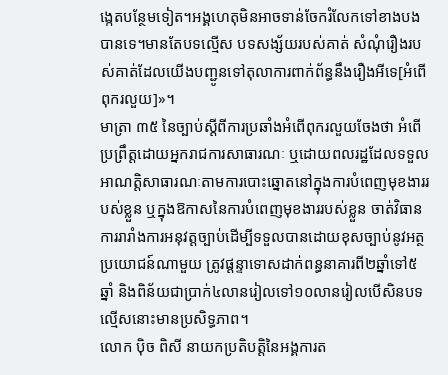ង្កេតបន្ថែមទៀត។អង្គហេតុមិនអាចទាន់ចែករំលែកទៅខាងបងបានទេ។មានតែបទល្មើស បទសង្ស័យរបស់គាត់ សំណុំរឿងរបស់គាត់ដែលយើងបញ្ជូនទៅតុលាការពាក់ព័ន្ធនឹងរឿងអីទេ[អំពើពុករលួយ]»។
មាត្រា ៣៥ នៃច្បាប់ស្តីពីការប្រឆាំងអំពើពុករលួយចែងថា អំពើប្រព្រឹត្ដដោយអ្នករាជការសាធារណៈ ឬដោយពលរដ្ឋដែលទទួលអាណត្ដិសាធារណៈតាមការបោះឆ្នោតនៅក្នុងការបំពេញមុខងាររបស់ខ្លួន ឬក្នុងឱកាសនៃការបំពេញមុខងាររបស់ខ្លួន ចាត់វិធានការរារាំងការអនុវត្ដច្បាប់ដើម្បីទទួលបានដោយខុសច្បាប់នូវអត្ថប្រយោជន៍ណាមួយ ត្រូវផ្ដន្ទាទោសដាក់ពន្ធនាគារពី២ឆ្នាំទៅ៥ឆ្នាំ និងពិន័យជាប្រាក់៤លានរៀលទៅ១០លានរៀលបើសិនបទល្មើសនោះមានប្រសិទ្ធភាព។
លោក ប៉ិច ពិសី នាយកប្រតិបត្ដិនៃអង្គការត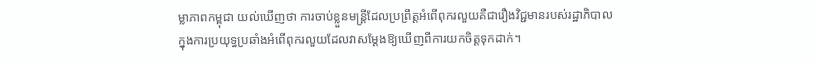ម្លាភាពកម្ពុជា យល់ឃើញថា ការចាប់ខ្លួនមន្រ្ដីដែលប្រព្រឹត្ដអំពើពុករលួយគឺជារឿងវិជ្ជមានរបស់រដ្ឋាភិបាលក្នុងការប្រយុទ្ធប្រឆាំងអំពើពុករលួយដែលវាសម្ដែងឱ្យឃើញពីការយកចិត្ដទុកដាក់។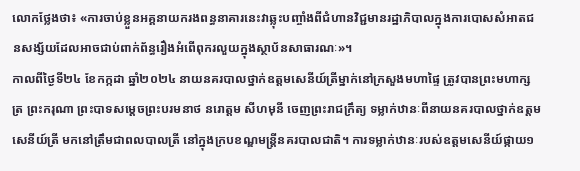លោកថ្លែងថា៖ «ការចាប់ខ្លួនអគ្គនាយករងពន្ធនាគារនេះវាឆ្លុះបញ្ចាំងពីជំហានវិជ្ជមានរដ្ឋាភិបាលក្នុងការបោសសំអាតជនសង្ស័យដែលអាចជាប់ពាក់ព័ន្ធរឿងអំពើពុករលួយក្នុងស្ថាប័នសាធារណៈ»។
កាលពីថ្ងៃទី២៤ ខែកក្កដា ឆ្នាំ២០២៤ នាយនគរបាលថ្នាក់ឧត្តមសេនីយ៍ត្រីម្នាក់នៅក្រសួងមហាផ្ទៃ ត្រូវបានព្រះមហាក្សត្រ ព្រះករុណា ព្រះបាទសម្តេចព្រះបរមនាថ នរោត្តម សីហមុនី ចេញព្រះរាជក្រឹត្យ ទម្លាក់ឋានៈពីនាយនគរបាលថ្នាក់ឧត្តមសេនីយ៍ត្រី មកនៅត្រឹមជាពលបាលត្រី នៅក្នុងក្របខណ្ឌមន្ត្រីនគរបាលជាតិ។ ការទម្លាក់ឋានៈរបស់ឧត្តមសេនីយ៍ផ្កាយ១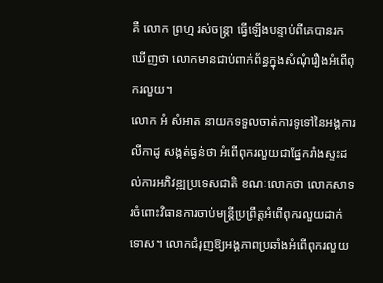គឺ លោក ព្រហ្ម រស់ចន្ត្រា ធ្វើឡើងបន្ទាប់ពីគេបានរកឃើញថា លោកមានជាប់ពាក់ព័ន្ធក្នុងសំណុំរឿងអំពើពុករលួយ។
លោក អំ សំអាត នាយកទទួលចាត់ការទូទៅនៃអង្គការ លីកាដូ សង្កត់ធ្ងន់ថា អំពើពុករលួយជាផ្នែករាំងស្ទះដល់ការអភិវឌ្ឍប្រទេសជាតិ ខណៈលោកថា លោកសាទរចំពោះវិធានការចាប់មន្រ្ដីប្រព្រឹត្ដអំពើពុករលួយដាក់ទោស។ លោកជំរុញឱ្យអង្គភាពប្រឆាំងអំពើពុករលួយ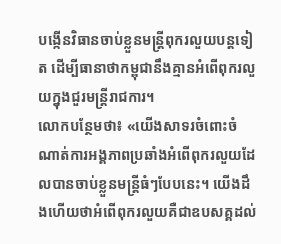បង្កើនវិធានចាប់ខ្លួនមន្រ្ដីពុករលួយបន្ដទៀត ដើម្បីធានាថាកម្ពុជានឹងគ្មានអំពើពុករលួយក្នុងជួរមន្រ្ដីរាជការ។
លោកបន្ថែមថា៖ «យើងសាទរចំពោះចំណាត់ការអង្គភាពប្រឆាំងអំពើពុករលួយដែលបានចាប់ខ្លួនមន្រ្ដីធំៗបែបនេះ។ យើងដឹងហើយថាអំពើពុករលួយគឺជាឧបសគ្គដល់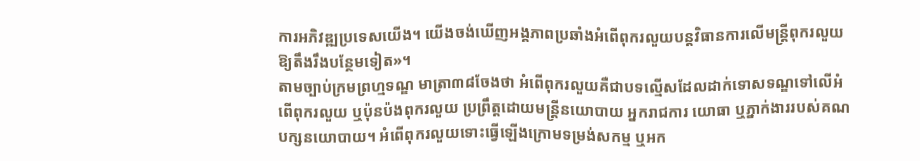ការអភិវឌ្ឍប្រទេសយើង។ យើងចង់ឃើញអង្គភាពប្រឆាំងអំពើពុករលួយបន្ដវិធានការលើមន្រ្ដីពុករលួយឱ្យតឹងរឹងបន្ថែមទៀត»។
តាមច្បាប់ក្រមព្រហ្មទណ្ឌ មាត្រា៣៨ចែងថា អំពើពុករលួយគឺជាបទល្មើសដែលដាក់ទោសទណ្ឌទៅលើអំពើពុករលួយ ឬប៉ុនប៉ងពុករលួយ ប្រព្រឹត្ដដោយមន្ដ្រីនយោបាយ អ្នករាជការ យោធា ឬភ្នាក់ងាររបស់គណបក្សនយោបាយ។ អំពើពុករលួយទោះធ្វើឡើងក្រោមទម្រង់សកម្ម ឬអក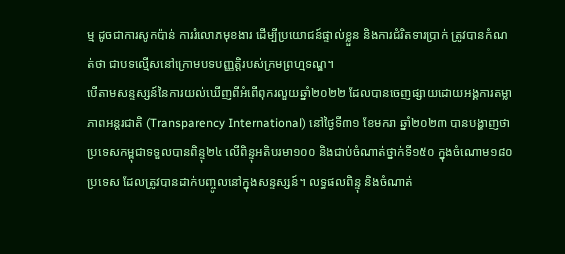ម្ម ដូចជាការសូកប៉ាន់ ការរំលោភមុខងារ ដើម្បីប្រយោជន៍ផ្ទាល់ខ្លួន និងការជំរិតទារប្រាក់ ត្រូវបានកំណត់ថា ជាបទល្មើសនៅក្រោមបទបញ្ញតិ្ដរបស់ក្រមព្រហ្មទណ្ឌ។
បើតាមសន្ទស្សន៍នៃការយល់ឃើញពីអំពើពុករលួយឆ្នាំ២០២២ ដែលបានចេញផ្សាយដោយអង្គការតម្លាភាពអន្តរជាតិ (Transparency International) នៅថ្ងៃទី៣១ ខែមករា ឆ្នាំ២០២៣ បានបង្ហាញថា ប្រទេសកម្ពុជាទទួលបានពិន្ទុ២៤ លើពិន្ទុអតិបរមា១០០ និងជាប់ចំណាត់ថ្នាក់ទី១៥០ ក្នុងចំណោម១៨០ប្រទេស ដែលត្រូវបានដាក់បញ្ចូលនៅក្នុងសន្ទស្សន៍។ លទ្ធផលពិន្ទុ និងចំណាត់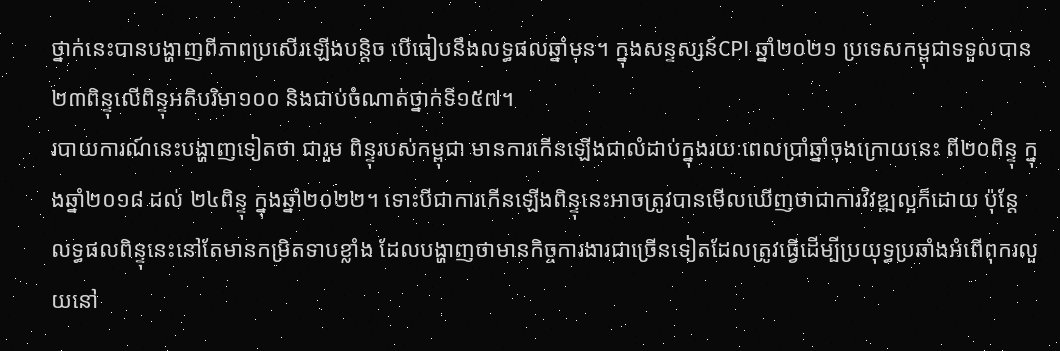ថ្នាក់នេះបានបង្ហាញពីភាពប្រសើរឡើងបន្តិច បើធៀបនឹងលទ្ធផលឆ្នាំមុន។ ក្នុងសន្ទស្សន៍CPI ឆ្នាំ២០២១ ប្រទេសកម្ពុជាទទួលបាន២៣ពិន្ទុលើពិន្ទុអតិបរិមា១០០ និងជាប់ចំណាត់ថ្នាក់ទី១៥៧។
របាយការណ៍នេះបង្ហាញទៀតថា ជារួម ពិន្ទុរបស់កម្ពុជា មានការកើនឡើងជាលំដាប់ក្នុងរយៈពេលប្រាំឆ្នាំចុងក្រោយនេះ ពី២០ពិន្ទុ ក្នុងឆ្នាំ២០១៨ ដល់ ២៤ពិន្ទុ ក្នុងឆ្នាំ២០២២។ ទោះបីជាការកើនឡើងពិន្ទុនេះអាចត្រូវបានមើលឃើញថាជាការវិវឌ្ឍល្អក៏ដោយ ប៉ុន្តែលទ្ធផលពិន្ទុនេះនៅតែមានកម្រិតទាបខ្លាំង ដែលបង្ហាញថាមានកិច្ចការងារជាច្រើនទៀតដែលត្រូវធ្វើដើម្បីប្រយុទ្ធប្រឆាំងអំពើពុករលួយនៅ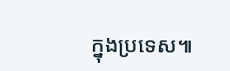ក្នុងប្រទេស៕